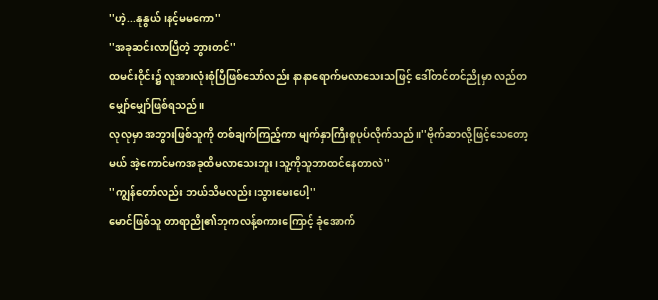''ဟဲ့...နုနွယ်၊နင့်မမကော''
''အခုဆင်းလာပြီတဲ့ ဘွားတင်''
ထမင်းဝိုင်း၌ လူအားလုံးစုံပြီဖြစ်သော်လည်း နာနာရောက်မလာသေးသဖြင့် ဒေါ်တင်တင်ညိုမှာ လည်တမျှော်မျှော်ဖြစ်ရသည်။
လုလုမှာ အဘွားဖြစ်သူကို တစ်ချက်ကြည့်ကာ မျက်နှာကြီးစူပုပ်လိုက်သည်။''ဗိုက်ဆာလို့ဖြင့်သေတော့မယ် အဲ့ကောင်မကအခုထိမလာသေးဘူး၊သူ့ကိုသူဘာထင်နေတာလဲ''
''ကျွန်တော်လည်း ဘယ်သိမလည်း၊သွားမေးပေါ့''
မောင်ဖြစ်သူ တာရာညို၏ဘုကလန့်စကားကြောင့် ခုံအောက်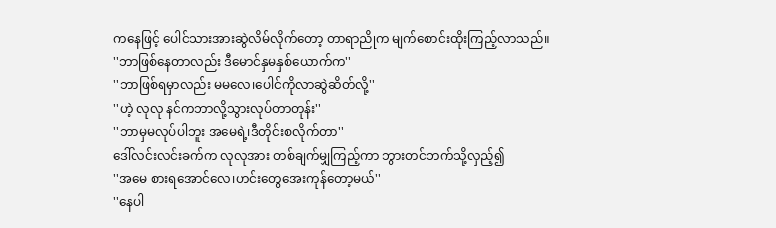ကနေဖြင့် ပေါင်သားအားဆွဲလိမ်လိုက်တော့ တာရာညိုက မျက်စောင်းထိုးကြည့်လာသည်။
''ဘာဖြစ်နေတာလည်း ဒီမောင်နှမနှစ်ယောက်က''
''ဘာဖြစ်ရမှာလည်း မမလေ၊ပေါင်ကိုလာဆွဲဆိတ်လို့''
''ဟဲ့ လုလု နင်ကဘာလို့သွားလုပ်တာတုန်း''
''ဘာမှမလုပ်ပါဘူး အမေရဲ့၊ဒီတိုင်းစလိုက်တာ''
ဒေါ်လင်းလင်းခက်က လုလုအား တစ်ချက်မျှကြည့်ကာ ဘွားတင်ဘက်သို့လှည့်၍
''အမေ စားရအောင်လေ၊ဟင်းတွေအေးကုန်တော့မယ်''
''နေပါ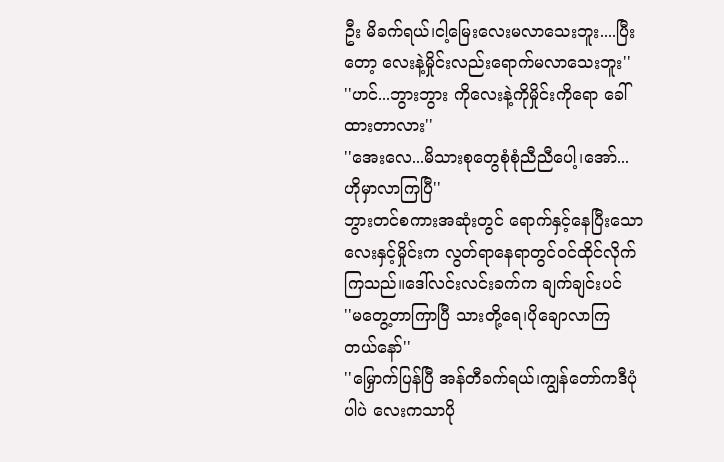ဦး မိခက်ရယ်၊ငါ့မြေးလေးမလာသေးဘူး....ပြီးတော့ လေးနဲ့မှိုင်းလည်းရောက်မလာသေးဘူး''
''ဟင်...ဘွားဘွား ကိုလေးနဲ့ကိုမှိုင်းကိုရော ခေါ်ထားတာလား''
''အေးလေ...မိသားစုတွေစုံစုံညီညီပေါ့၊အော်...ဟိုမှာလာကြပြီ''
ဘွားတင်စကားအဆုံးတွင် ရောက်နှင့်နေပြီးသော လေးနှင့်မှိုင်းက လွတ်ရာနေရာတွင်ဝင်ထိုင်လိုက်ကြသည်။ဒေါ်လင်းလင်းခက်က ချက်ချင်းပင်
''မတွေ့တာကြာပြီ သားတို့ရေ၊ပိုချောလာကြတယ်နော်''
''မြှောက်ပြန်ပြီ အန်တီခက်ရယ်၊ကျွန်တော်ကဒီပုံပါပဲ လေးကသာပို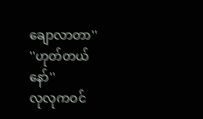ချောလာတာ''
''ဟုတ်တယ်နော်''
လုလုကဝင်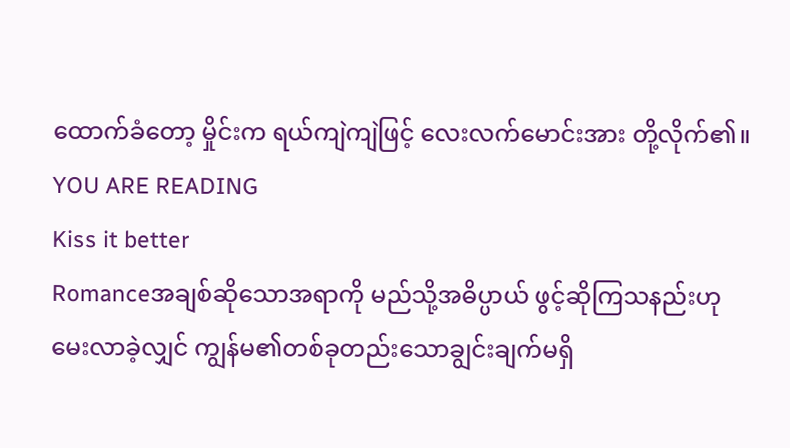ထောက်ခံတော့ မှိုင်းက ရယ်ကျဲကျဲဖြင့် လေးလက်မောင်းအား တို့လိုက်၏။
YOU ARE READING
Kiss it better
Romanceအချစ်ဆိုသောအရာကို မည်သို့အဓိပ္ပာယ် ဖွင့်ဆိုကြသနည်းဟု မေးလာခဲ့လျှင် ကျွန်မ၏တစ်ခုတည်းသောချွင်းချက်မရှိ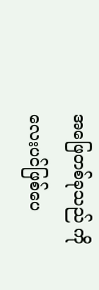အဖြေတစ်ခုသည် ကိုလေးပင်ဖြစ်ပေ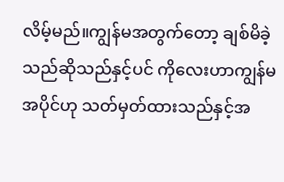လိမ့်မည်။ကျွန်မအတွက်တော့ ချစ်မိခဲ့သည်ဆိုသည်နှင့်ပင် ကိုလေးဟာကျွန်မအပိုင်ဟု သတ်မှတ်ထားသည်နှင့်အ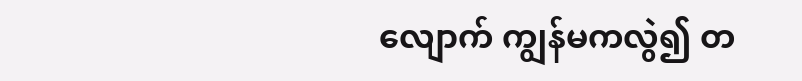လျောက် ကျွန်မကလွဲ၍ တ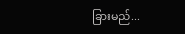ခြားမည်...